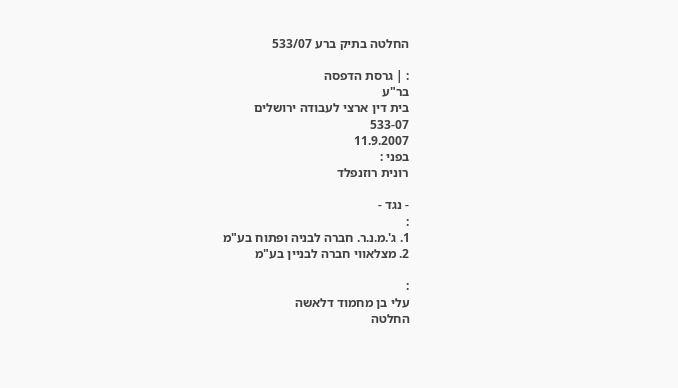החלטה בתיק ברע 533/07

: | גרסת הדפסה
בר"ע
בית דין ארצי לעבודה ירושלים
533-07
11.9.2007
בפני :
רונית רוזנפלד

- נגד -
:
1. ג'.מ.נ.ר. חברה לבניה ופתוח בע"מ
2. מצלאווי חברה לבניין בע"מ

:
עלי בן מחמוד דלאשה
החלטה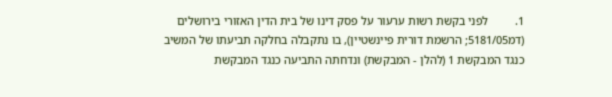1.         לפני בקשת רשות ערעור על פסק דינו של בית הדין האזורי בירושלים         (דמ5181/05; הרשמת דורית פיינשטיין), בו נתקבלה בחלקה תביעתו של המשיב כנגד המבקשת 1 (להלן - המבקשת) ונדחתה התביעה כנגד המבקשת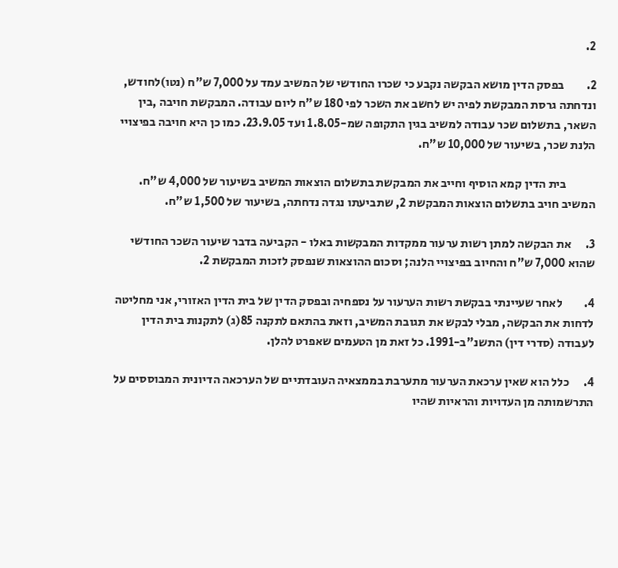2.

2.         בפסק הדין מושא הבקשה נקבע כי שכרו החודשי של המשיב עמד על 7,000 ש"ח (נטו)לחודש, ונדחתה גרסת המבקשת לפיה יש לחשב את השכר לפי 180 ש"ח ליום עבודה. המבקשת חויבה ,בין השאר, בתשלום שכר עבודה למשיב בגין התקופה שמ-1.8.05 ועד 23.9.05. כמו כן היא חויבה בפיצויי הלנת שכר, בשיעור של 10,000 ש"ח.

            בית הדין קמא הוסיף וחייב את המבקשת בתשלום הוצאות המשיב בשיעור של 4,000 ש"ח. המשיב חויב בתשלום הוצאות המבקשת 2, שתביעתו נגדה נדחתה, בשיעור של 1,500 ש"ח.

3.      את הבקשה למתן רשות ערעור ממקדות המבקשות באלו - הקביעה בדבר שיעור השכר החודשי שהוא 7,000 ש"ח והחיוב בפיצויי הלנה; וסכום ההוצאות שנפסק לזכות המבקשת 2.

4.         לאחר שעיינתי בבקשת רשות הערעור על נספחיה ובפסק הדין של בית הדין האזורי, אני מחליטה לדחות את הבקשה, מבלי לבקש את תגובת המשיב, וזאת בהתאם לתקנה 85(ג) לתקנות בית הדין לעבודה (סדרי דין) התשנ"ב-1991. כל זאת מן הטעמים שאפרט להלן.

4.      כלל הוא שאין ערכאת הערעור מתערבת בממצאיה העובדתיים של הערכאה הדיונית המבוססים על התרשמותה מן העדויות והראיות שהיו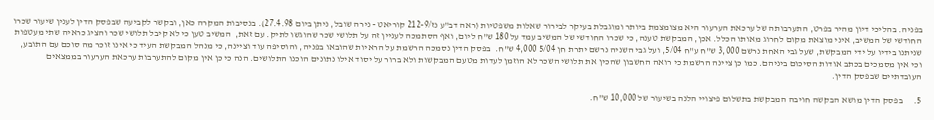בפניה. בהליכי דיון מהיר בפרט, התערבותה של ערכאת הערעור היא מצומצמת ביותר ומוגבלת בעיקר לבירור שאלות משפטיות (ראה דב"ע נז/212-9 קוריאט - נירה שובל, ניתן ביום 27.4.98). בנסיבות המקרה כאן, ובקשר לקביעה שבפסק הדין לענין שיעור שכרו החודשי של המשיב, איני מוצאת מקום לחרוג מאותו הכלל. אכן, המבקשת טענה, כי שכרו החודשי של המשיב עמד על 180 ש"ח ליום, ואף הסתמכה לעניין זה על תלושי שכר שהוגשו לתיק. עם זאת,  המשיב טען כי לא קיבל תלושי שכר והציג כראיה שתי מעטפות שניתנו בידיו על ידי המבקשת, שעל גבי האחת נרשם 3,000 ש"ח ע"ח 5/04, ועל גבי השניה נרשם יתרת חן 5/04 4,000 ש"ח.  בפסק הדין נסמכה הרשמת על הראיות שהובאו בפניה, והוסיפה עוד וציינה, כי מנהל המבקשת העיד כי אינו זוכר מה סוכם עם התובע, וכי אין מסמכים בכתב אודות הסיכום ביניהם. כמו כן ציינה הרשמת כי רואה החשבון שהכין את תלושי השכר לא הוזמן לעדות מטעם המבקשות ולא ברור על יסוד אילו נתונים הוכנו התלושים. הנה כי כן אין מקום להתערבות ערכאת הערעור בממצאים העובדתיים שבפסק הדין.

5.      בפסק הדין מושא הבקשה חויבה המבקשת בתשלום פיצויי הלנה בשיעור של 10,000 ש"ח.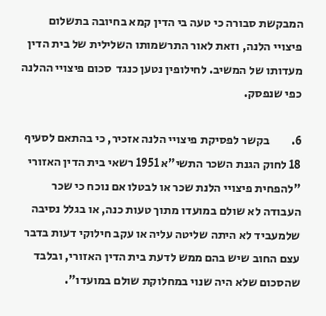המבקשת סבורה כי טעה בי הדין קמא בחיובה בתשלום פיצויי הלנה, וזאת לאור התרשמותו השלילית של בית הדין מעדותו של המשיב. לחילופין נטען כנגד  סכום פיצויי ההלנה כפי שנפסק.

6.         בקשר לפסיקת פיצויי הלנה אזכיר, כי בהתאם לסעיף 18 לחוק הגנת השכר התשי"א 1951 רשאי בית הדין האזורי "להפחית פיצויי הלנת שכר או לבטלו אם נוכח כי שכר העבודה לא שולם במועדו מתוך טעות כנה, או בגלל נסיבה שלמעביד לא היתה שליטה עליה או עקב חילוקי דעות בדבר עצם החוב שיש בהם ממש לדעת בית הדין האזורי, ובלבד שהסכום שלא היה שנוי במחלוקת שולם במועדו".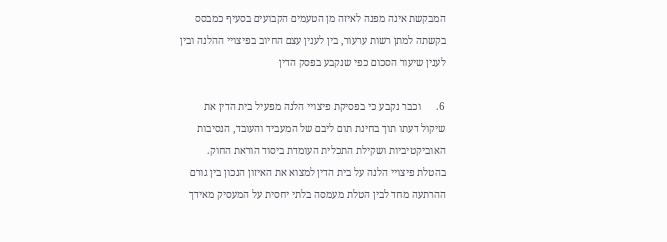המבקשת אינה מפנה לאיזה מן הטעמים הקבועים בסעיף כמבסס בקשתה למתן רשות ערעור, בין לענין עצם החיוב בפיצויי ההלנה ובין לענין שיעור הסכום כפי שנקבע בפסק הדין

6.      וכבר נקבע כי בפסיקת פיצויי הלנה מפעיל בית הדין את שיקול דעתו תוך בחינת תום ליבם של המעביד והעובד, הנסיבות האוביקטיביות ושקילת התכלית העומדת ביסוד הוראת החוק. בהטלת פיצויי הלנה על בית הדין למצוא את האיזון הנכון בין גורם ההרתעה מחד לבין הטלת מעמסה בלתי יחסית על המעסיק מאידך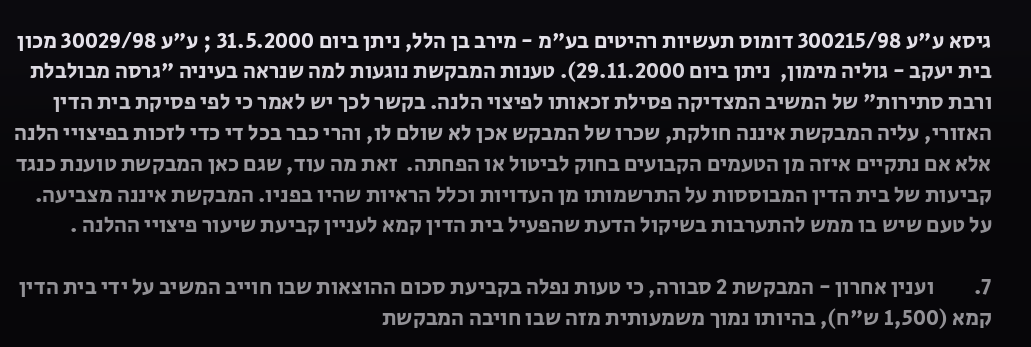גיסא ע"ע 300215/98 דומוס תעשיות רהיטים בע"מ - מירב בן הלל, ניתן ביום 31.5.2000 ; ע"ע 30029/98 מכון בית יעקב - גוליה מימון,  ניתן ביום 29.11.2000). טענות המבקשת נוגעות למה שנראה בעיניה "גרסה מבולבלת ורבת סתירות" של המשיב המצדיקה פסילת זכאותו לפיצוי הלנה. בקשר לכך יש לאמר כי לפי פסיקת בית הדין האזורי, עליה המבקשת איננה חולקת, שכרו של המבקש אכן לא שולם לו, והרי כבר בכל די כדי לזכות בפיצויי הלנה אלא אם נתקיים איזה מן הטעמים הקבועים בחוק לביטול או הפחתה.  זאת מה עוד, שגם כאן המבקשת טוענת כנגד קביעות של בית הדין המבוססות על התרשמותו מן העדויות וכלל הראיות שהיו בפניו. המבקשת איננה מצביעה. על טעם שיש בו ממש להתערבות בשיקול הדעת שהפעיל בית הדין קמא לעניין קביעת שיעור פיצויי ההלנה .

7.         וענין אחרון - המבקשת 2 סבורה, כי טעות נפלה בקביעת סכום ההוצאות שבו חוייב המשיב על ידי בית הדין קמא (1,500 ש"ח), בהיותו נמוך משמעותית מזה שבו חויבה המבקשת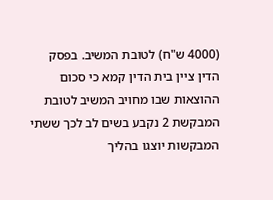(4000 ש"ח) לטובת המשיב. בפסק הדין ציין בית הדין קמא כי סכום ההוצאות שבו מחויב המשיב לטובת המבקשת 2 נקבע בשים לב לכך ששתי המבקשות יוצגו בהליך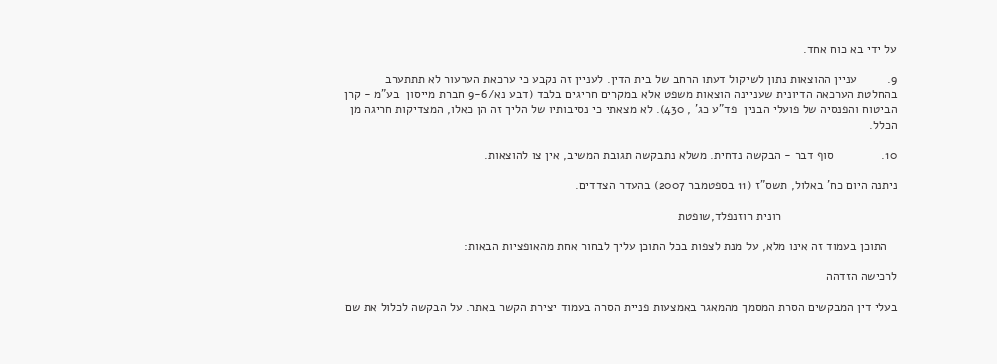על ידי בא כוח אחד.

9.         עניין ההוצאות נתון לשיקול דעתו הרחב של בית הדין. לעניין זה נקבע כי ערכאת הערעור לא תתתערב בהחלטת הערכאה הדיונית שעניינה הוצאות משפט אלא במקרים חריגים בלבד (דבע נא/9-6 חברת מייסון  בע"מ - קרן הביטוח והפנסיה של פועלי הבנין  פד"ע כג' , 430). לא מצאתי כי נסיבותיו של הליך זה הן כאלו, המצדיקות חריגה מן הכלל.

10.              סוף דבר - הבקשה נדחית. משלא נתבקשה תגובת המשיב, אין צו להוצאות.

ניתנה היום כח' באלול, תשס"ז (11 בספטמבר 2007) בהעדר הצדדים.

                                  רונית רוזנפלד,שופטת

   התוכן בעמוד זה אינו מלא, על מנת לצפות בכל התוכן עליך לבחור אחת מהאופציות הבאות:

לרכישה הזדהה

בעלי דין המבקשים הסרת המסמך מהמאגר באמצעות פניית הסרה בעמוד יצירת הקשר באתר. על הבקשה לכלול את שם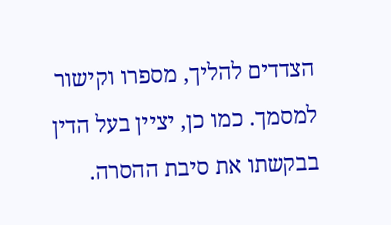הצדדים להליך, מספרו וקישור למסמך. כמו כן, יציין בעל הדין בבקשתו את סיבת ההסרה.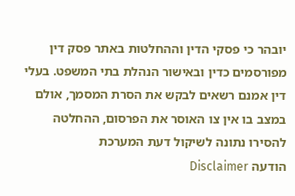יובהר כי פסקי הדין וההחלטות באתר פסק דין מפורסמים כדין ובאישור הנהלת בתי המשפט. בעלי דין אמנם רשאים לבקש את הסרת המסמך, אולם במצב בו אין צו האוסר את הפרסום, ההחלטה להסירו נתונה לשיקול דעת המערכת
הודעה Disclaimer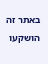באתר זה הושקעו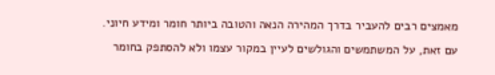מאמצים רבים להעביר בדרך המהירה הנאה והטובה ביותר חומר ומידע חיוני. עם זאת, על המשתמשים והגולשים לעיין במקור עצמו ולא להסתפק בחומר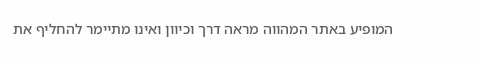המופיע באתר המהווה מראה דרך וכיוון ואינו מתיימר להחליף את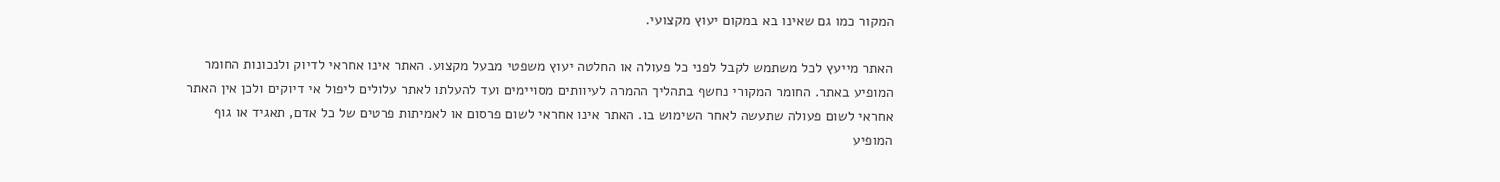המקור כמו גם שאינו בא במקום יעוץ מקצועי.

האתר מייעץ לכל משתמש לקבל לפני כל פעולה או החלטה יעוץ משפטי מבעל מקצוע. האתר אינו אחראי לדיוק ולנכונות החומר המופיע באתר. החומר המקורי נחשף בתהליך ההמרה לעיוותים מסויימים ועד להעלתו לאתר עלולים ליפול אי דיוקים ולכן אין האתר אחראי לשום פעולה שתעשה לאחר השימוש בו. האתר אינו אחראי לשום פרסום או לאמיתות פרטים של כל אדם, תאגיד או גוף המופיע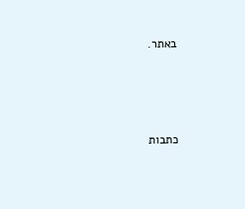באתר.




כתבות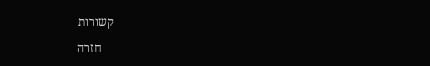קשורות

    חזרה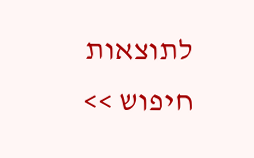לתוצאות חיפוש >>